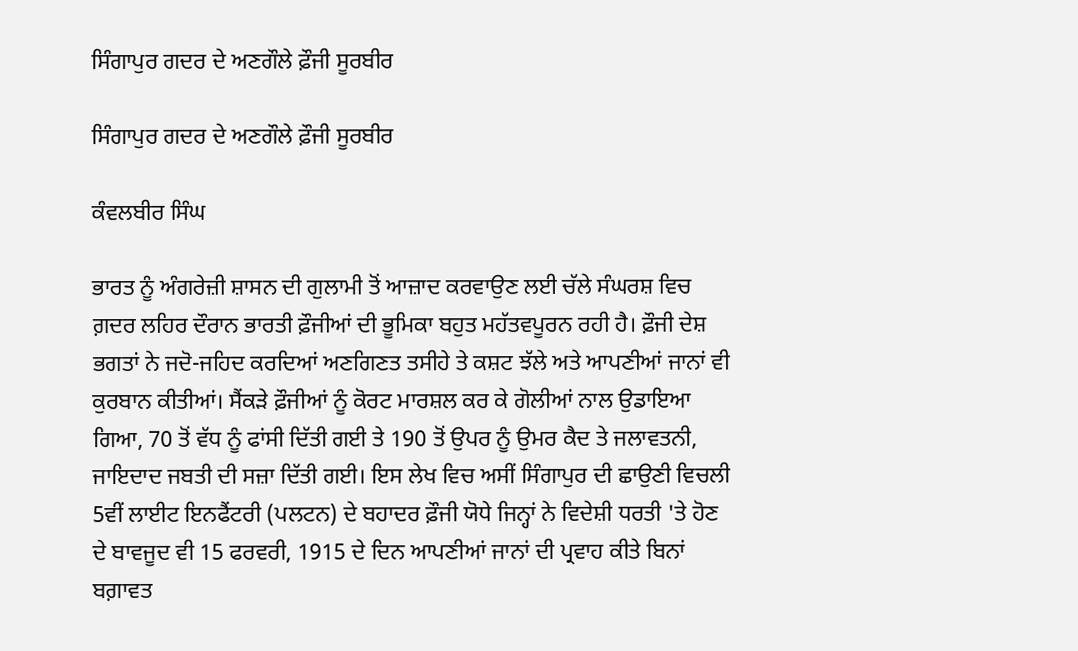ਸਿੰਗਾਪੁਰ ਗਦਰ ਦੇ ਅਣਗੌਲੇ ਫ਼ੌਜੀ ਸੂਰਬੀਰ

ਸਿੰਗਾਪੁਰ ਗਦਰ ਦੇ ਅਣਗੌਲੇ ਫ਼ੌਜੀ ਸੂਰਬੀਰ

ਕੰਵਲਬੀਰ ਸਿੰਘ

ਭਾਰਤ ਨੂੰ ਅੰਗਰੇਜ਼ੀ ਸ਼ਾਸਨ ਦੀ ਗੁਲਾਮੀ ਤੋਂ ਆਜ਼ਾਦ ਕਰਵਾਉਣ ਲਈ ਚੱਲੇ ਸੰਘਰਸ਼ ਵਿਚ ਗ਼ਦਰ ਲਹਿਰ ਦੌਰਾਨ ਭਾਰਤੀ ਫ਼ੌਜੀਆਂ ਦੀ ਭੂਮਿਕਾ ਬਹੁਤ ਮਹੱਤਵਪੂਰਨ ਰਹੀ ਹੈ। ਫ਼ੌਜੀ ਦੇਸ਼ ਭਗਤਾਂ ਨੇ ਜਦੋ-ਜਹਿਦ ਕਰਦਿਆਂ ਅਣਗਿਣਤ ਤਸੀਹੇ ਤੇ ਕਸ਼ਟ ਝੱਲੇ ਅਤੇ ਆਪਣੀਆਂ ਜਾਨਾਂ ਵੀ ਕੁਰਬਾਨ ਕੀਤੀਆਂ। ਸੈਂਕੜੇ ਫ਼ੌਜੀਆਂ ਨੂੰ ਕੋਰਟ ਮਾਰਸ਼ਲ ਕਰ ਕੇ ਗੋਲੀਆਂ ਨਾਲ ਉਡਾਇਆ ਗਿਆ, 70 ਤੋਂ ਵੱਧ ਨੂੰ ਫਾਂਸੀ ਦਿੱਤੀ ਗਈ ਤੇ 190 ਤੋਂ ਉਪਰ ਨੂੰ ਉਮਰ ਕੈਦ ਤੇ ਜਲਾਵਤਨੀ, ਜਾਇਦਾਦ ਜਬਤੀ ਦੀ ਸਜ਼ਾ ਦਿੱਤੀ ਗਈ। ਇਸ ਲੇਖ ਵਿਚ ਅਸੀਂ ਸਿੰਗਾਪੁਰ ਦੀ ਛਾਉਣੀ ਵਿਚਲੀ 5ਵੀਂ ਲਾਈਟ ਇਨਫੈਂਟਰੀ (ਪਲਟਨ) ਦੇ ਬਹਾਦਰ ਫ਼ੌਜੀ ਯੋਧੇ ਜਿਨ੍ਹਾਂ ਨੇ ਵਿਦੇਸ਼ੀ ਧਰਤੀ 'ਤੇ ਹੋਣ ਦੇ ਬਾਵਜੂਦ ਵੀ 15 ਫਰਵਰੀ, 1915 ਦੇ ਦਿਨ ਆਪਣੀਆਂ ਜਾਨਾਂ ਦੀ ਪ੍ਰਵਾਹ ਕੀਤੇ ਬਿਨਾਂ ਬਗ਼ਾਵਤ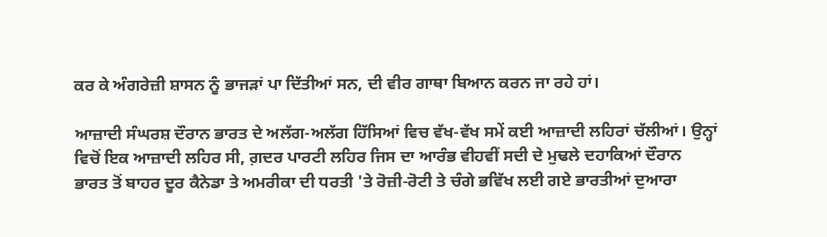ਕਰ ਕੇ ਅੰਗਰੇਜ਼ੀ ਸ਼ਾਸਨ ਨੂੰ ਭਾਜੜਾਂ ਪਾ ਦਿੱਤੀਆਂ ਸਨ, ਦੀ ਵੀਰ ਗਾਥਾ ਬਿਆਨ ਕਰਨ ਜਾ ਰਹੇ ਹਾਂ।

ਆਜ਼ਾਦੀ ਸੰਘਰਸ਼ ਦੌਰਾਨ ਭਾਰਤ ਦੇ ਅਲੱਗ-ਅਲੱਗ ਹਿੱਸਿਆਂ ਵਿਚ ਵੱਖ-ਵੱਖ ਸਮੇਂ ਕਈ ਆਜ਼ਾਦੀ ਲਹਿਰਾਂ ਚੱਲੀਆਂ। ਉਨ੍ਹਾਂ ਵਿਚੋਂ ਇਕ ਆਜ਼ਾਦੀ ਲਹਿਰ ਸੀ, ਗ਼ਦਰ ਪਾਰਟੀ ਲਹਿਰ ਜਿਸ ਦਾ ਆਰੰਭ ਵੀਹਵੀਂ ਸਦੀ ਦੇ ਮੁਢਲੇ ਦਹਾਕਿਆਂ ਦੌਰਾਨ ਭਾਰਤ ਤੋਂ ਬਾਹਰ ਦੂਰ ਕੈਨੇਡਾ ਤੇ ਅਮਰੀਕਾ ਦੀ ਧਰਤੀ 'ਤੇ ਰੋਜ਼ੀ-ਰੋਟੀ ਤੇ ਚੰਗੇ ਭਵਿੱਖ ਲਈ ਗਏ ਭਾਰਤੀਆਂ ਦੁਆਰਾ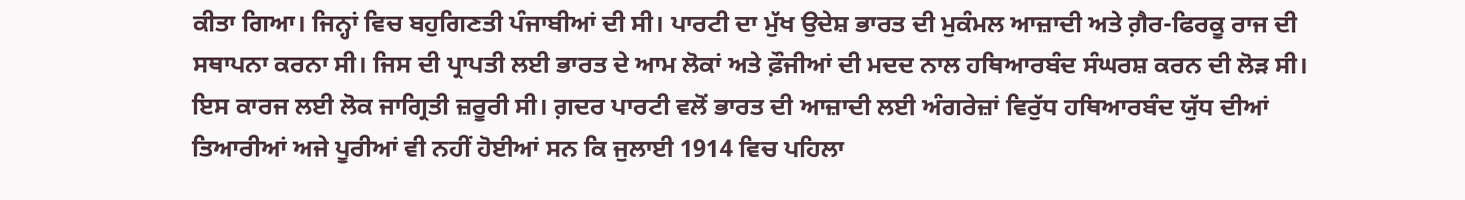ਕੀਤਾ ਗਿਆ। ਜਿਨ੍ਹਾਂ ਵਿਚ ਬਹੁਗਿਣਤੀ ਪੰਜਾਬੀਆਂ ਦੀ ਸੀ। ਪਾਰਟੀ ਦਾ ਮੁੱਖ ਉਦੇਸ਼ ਭਾਰਤ ਦੀ ਮੁਕੰਮਲ ਆਜ਼ਾਦੀ ਅਤੇ ਗ਼ੈਰ-ਫਿਰਕੂ ਰਾਜ ਦੀ ਸਥਾਪਨਾ ਕਰਨਾ ਸੀ। ਜਿਸ ਦੀ ਪ੍ਰਾਪਤੀ ਲਈ ਭਾਰਤ ਦੇ ਆਮ ਲੋਕਾਂ ਅਤੇ ਫ਼ੌਜੀਆਂ ਦੀ ਮਦਦ ਨਾਲ ਹਥਿਆਰਬੰਦ ਸੰਘਰਸ਼ ਕਰਨ ਦੀ ਲੋੜ ਸੀ। ਇਸ ਕਾਰਜ ਲਈ ਲੋਕ ਜਾਗ੍ਰਿਤੀ ਜ਼ਰੂਰੀ ਸੀ। ਗ਼ਦਰ ਪਾਰਟੀ ਵਲੋਂ ਭਾਰਤ ਦੀ ਆਜ਼ਾਦੀ ਲਈ ਅੰਗਰੇਜ਼ਾਂ ਵਿਰੁੱਧ ਹਥਿਆਰਬੰਦ ਯੁੱਧ ਦੀਆਂ ਤਿਆਰੀਆਂ ਅਜੇ ਪੂਰੀਆਂ ਵੀ ਨਹੀਂ ਹੋਈਆਂ ਸਨ ਕਿ ਜੁਲਾਈ 1914 ਵਿਚ ਪਹਿਲਾ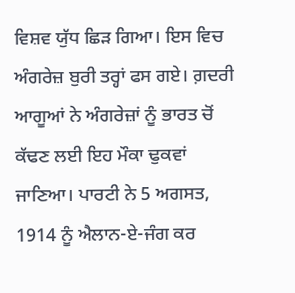ਵਿਸ਼ਵ ਯੁੱਧ ਛਿੜ ਗਿਆ। ਇਸ ਵਿਚ ਅੰਗਰੇਜ਼ ਬੁਰੀ ਤਰ੍ਹਾਂ ਫਸ ਗਏ। ਗ਼ਦਰੀ ਆਗੂਆਂ ਨੇ ਅੰਗਰੇਜ਼ਾਂ ਨੂੰ ਭਾਰਤ ਚੋਂ ਕੱਢਣ ਲਈ ਇਹ ਮੌਕਾ ਢੁਕਵਾਂ ਜਾਣਿਆ। ਪਾਰਟੀ ਨੇ 5 ਅਗਸਤ, 1914 ਨੂੰ ਐਲਾਨ-ਏ-ਜੰਗ ਕਰ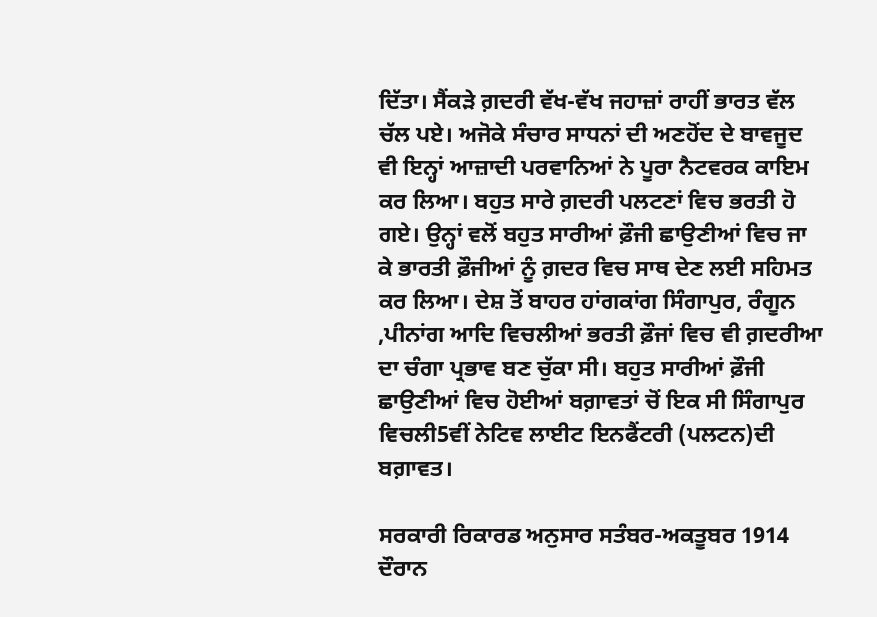ਦਿੱਤਾ। ਸੈਂਕੜੇ ਗ਼ਦਰੀ ਵੱਖ-ਵੱਖ ਜਹਾਜ਼ਾਂ ਰਾਹੀਂ ਭਾਰਤ ਵੱਲ ਚੱਲ ਪਏ। ਅਜੋਕੇ ਸੰਚਾਰ ਸਾਧਨਾਂ ਦੀ ਅਣਹੋਂਦ ਦੇ ਬਾਵਜੂਦ ਵੀ ਇਨ੍ਹਾਂ ਆਜ਼ਾਦੀ ਪਰਵਾਨਿਆਂ ਨੇ ਪੂਰਾ ਨੈਟਵਰਕ ਕਾਇਮ ਕਰ ਲਿਆ। ਬਹੁਤ ਸਾਰੇ ਗ਼ਦਰੀ ਪਲਟਣਾਂ ਵਿਚ ਭਰਤੀ ਹੋ ਗਏ। ਉਨ੍ਹਾਂ ਵਲੋਂ ਬਹੁਤ ਸਾਰੀਆਂ ਫ਼ੌਜੀ ਛਾਉਣੀਆਂ ਵਿਚ ਜਾ ਕੇ ਭਾਰਤੀ ਫ਼ੌਜੀਆਂ ਨੂੰ ਗ਼ਦਰ ਵਿਚ ਸਾਥ ਦੇਣ ਲਈ ਸਹਿਮਤ ਕਰ ਲਿਆ। ਦੇਸ਼ ਤੋਂ ਬਾਹਰ ਹਾਂਗਕਾਂਗ ਸਿੰਗਾਪੁਰ, ਰੰਗੂਨ ,ਪੀਨਾਂਗ ਆਦਿ ਵਿਚਲੀਆਂ ਭਰਤੀ ਫ਼ੌਜਾਂ ਵਿਚ ਵੀ ਗ਼ਦਰੀਆ ਦਾ ਚੰਗਾ ਪ੍ਰਭਾਵ ਬਣ ਚੁੱਕਾ ਸੀ। ਬਹੁਤ ਸਾਰੀਆਂ ਫ਼ੌਜੀ ਛਾਉਣੀਆਂ ਵਿਚ ਹੋਈਆਂ ਬਗ਼ਾਵਤਾਂ ਚੋਂ ਇਕ ਸੀ ਸਿੰਗਾਪੁਰ ਵਿਚਲੀ5ਵੀਂ ਨੇਟਿਵ ਲਾਈਟ ਇਨਫੈਂਟਰੀ (ਪਲਟਨ)ਦੀ ਬਗ਼ਾਵਤ।

ਸਰਕਾਰੀ ਰਿਕਾਰਡ ਅਨੁਸਾਰ ਸਤੰਬਰ-ਅਕਤੂਬਰ 1914 ਦੌਰਾਨ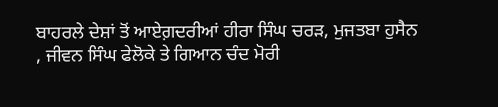ਬਾਹਰਲੇ ਦੇਸ਼ਾਂ ਤੋਂ ਆਏਗ਼ਦਰੀਆਂ ਹੀਰਾ ਸਿੰਘ ਚਰੜ, ਮੁਜਤਬਾ ਹੁਸੈਨ , ਜੀਵਨ ਸਿੰਘ ਫੇਲੋਕੇ ਤੇ ਗਿਆਨ ਚੰਦ ਮੋਰੀ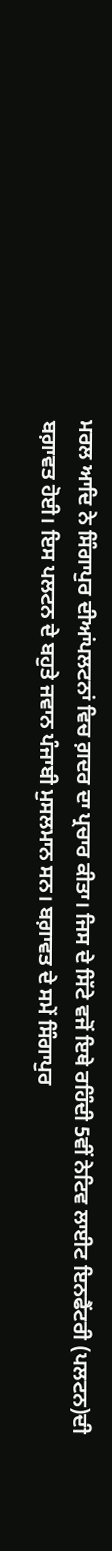ਮਰਲ ਆਦਿ ਨੇ ਸਿੰਗਾਪੁਰ ਦੀਆਂਪਲਟਨਾਂ ਵਿਚ ਗ਼ਦਰ ਦਾ ਪ੍ਰਚਾਰ ਕੀਤਾ। ਜਿਸ ਦੇ ਸਿੱਟੇ ਵਜੋਂ ਇਥੇ ਰਹਿੰਦੀ 5ਵੀਂ ਨੇਟਿਵ ਲਾਈਟ ਇਨਫੈਂਟਰੀ (ਪਲਟਨ)ਦੀ ਬਗ਼ਾਵਤ ਹੋਈ। ਇਸ ਪਲਟਨ ਦੇ ਬਹੁਤੇ ਜਵਾਨ ਪੰਜਾਬੀ ਮੁਸਲਮਾਨ ਸਨ। ਬਗ਼ਾਵਤ ਦੇ ਸਮੇਂ ਸਿੰਗਾਪੁਰ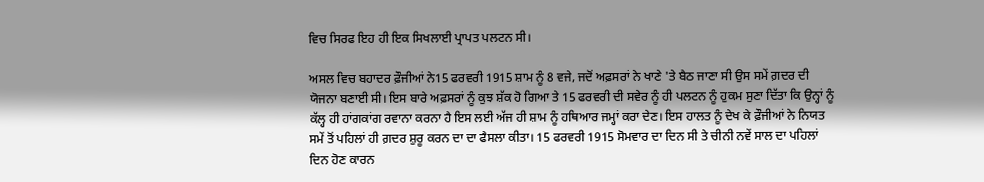ਵਿਚ ਸਿਰਫ ਇਹ ਹੀ ਇਕ ਸਿਖਲਾਈ ਪ੍ਰਾਪਤ ਪਲਟਨ ਸੀ।

ਅਸਲ ਵਿਚ ਬਹਾਦਰ ਫ਼ੌਜੀਆਂ ਨੇ15 ਫਰਵਰੀ 1915 ਸ਼ਾਮ ਨੂੰ 8 ਵਜੇ, ਜਦੋਂ ਅਫ਼ਸਰਾਂ ਨੇ ਖਾਣੇ 'ਤੇ ਬੈਠ ਜਾਣਾ ਸੀ ਉਸ ਸਮੇਂ ਗ਼ਦਰ ਦੀ ਯੋਜਨਾ ਬਣਾਈ ਸੀ। ਇਸ ਬਾਰੇ ਅਫ਼ਸਰਾਂ ਨੂੰ ਕੁਝ ਸ਼ੱਕ ਹੋ ਗਿਆ ਤੇ 15 ਫਰਵਰੀ ਦੀ ਸਵੇਰ ਨੂੰ ਹੀ ਪਲਟਨ ਨੂੰ ਹੁਕਮ ਸੁਣਾ ਦਿੱਤਾ ਕਿ ਉਨ੍ਹਾਂ ਨੂੰ ਕੱਲ੍ਹ ਹੀ ਹਾਂਗਕਾਂਗ ਰਵਾਨਾ ਕਰਨਾ ਹੈ ਇਸ ਲਈ ਅੱਜ ਹੀ ਸ਼ਾਮ ਨੂੰ ਹਥਿਆਰ ਜਮ੍ਹਾਂ ਕਰਾ ਦੇਣ। ਇਸ ਹਾਲਤ ਨੂੰ ਦੇਖ ਕੇ ਫ਼ੌਜੀਆਂ ਨੇ ਨਿਯਤ ਸਮੇਂ ਤੋਂ ਪਹਿਲਾਂ ਹੀ ਗ਼ਦਰ ਸ਼ੁਰੂ ਕਰਨ ਦਾ ਦਾ ਫੈਸਲਾ ਕੀਤਾ। 15 ਫਰਵਰੀ 1915 ਸੋਮਵਾਰ ਦਾ ਦਿਨ ਸੀ ਤੇ ਚੀਨੀ ਨਵੇਂ ਸਾਲ ਦਾ ਪਹਿਲਾਂ ਦਿਨ ਹੋਣ ਕਾਰਨ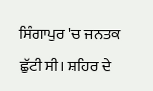ਸਿੰਗਾਪੁਰ 'ਚ ਜਨਤਕ ਛੁੱਟੀ ਸੀ। ਸ਼ਹਿਰ ਦੇ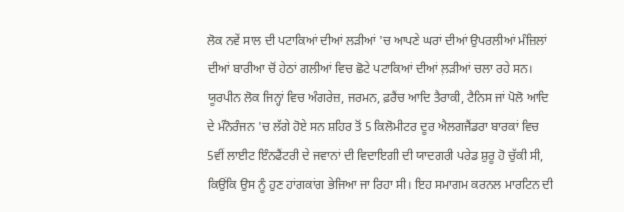ਲੋਕ ਨਵੇਂ ਸਾਲ ਦੀ ਪਟਾਕਿਆਂ ਦੀਆਂ ਲੜੀਆਂ 'ਚ ਆਪਣੇ ਘਰਾਂ ਦੀਆਂ ਉਪਰਲੀਆਂ ਮੰਜ਼ਿਲਾਂ ਦੀਆਂ ਬਾਰੀਆ ਚੋਂ ਹੇਠਾਂ ਗਲੀਆਂ ਵਿਚ ਛੋਟੇ ਪਟਾਕਿਆਂ ਦੀਆਂ ਲ਼ੜੀਆਂ ਚਲਾ ਰਹੇ ਸਨ। ਯੂਰਪੀਨ ਲੋਕ ਜਿਨ੍ਹਾਂ ਵਿਚ ਅੰਗਰੇਜ਼, ਜਰਮਨ, ਫ਼ਰੈਂਚ ਆਦਿ ਤੈਰਾਕੀ, ਟੈਨਿਸ ਜਾਂ ਪੋਲੋ ਆਦਿ ਦੇ ਮੰਨੋਰੰਜਨ 'ਚ ਲੱਗੇ ਹੋਏ ਸਨ ਸ਼ਹਿਰ ਤੋਂ 5 ਕਿਲੋਮੀਟਰ ਦੂਰ ਐਲਗਜੈਂਡਰਾ ਬਾਰਕਾਂ ਵਿਚ 5ਵੀਂ ਲਾਈਟ ਇੰਨਫੈਂਟਰੀ ਦੇ ਜਵਾਨਾਂ ਦੀ ਵਿਦਾਇਗੀ ਦੀ ਯਾਦਗਰੀ ਪਰੇਡ ਸ਼ੁਰੂ ਹੋ ਚੁੱਕੀ ਸੀ, ਕਿਉਂਕਿ ਉਸ ਨੂੰ ਹੁਣ ਹਾਂਗਕਾਂਗ ਭੇਜਿਆ ਜਾ ਰਿਹਾ ਸੀ। ਇਹ ਸਮਾਗਮ ਕਰਨਲ ਮਾਰਟਿਨ ਦੀ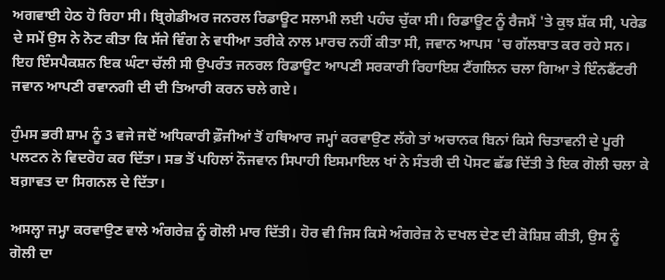ਅਗਵਾਈ ਹੇਠ ਹੋ ਰਿਹਾ ਸੀ। ਬ੍ਰਿਗੇਡੀਅਰ ਜਨਰਲ ਰਿਡਾਊਟ ਸਲਾਮੀ ਲਈ ਪਹੰਚ ਚੁੱਕਾ ਸੀ। ਰਿਡਾਊਟ ਨੂੰ ਰੈਜਮੈਂ 'ਤੇ ਕੁਝ ਸ਼ੱਕ ਸੀ, ਪਰੇਡ ਦੇ ਸਮੇਂ ਉਸ ਨੇ ਨੋਟ ਕੀਤਾ ਕਿ ਸੱਜੇ ਵਿੰਗ ਨੇ ਵਧੀਆ ਤਰੀਕੇ ਨਾਲ ਮਾਰਚ ਨਹੀਂ ਕੀਤਾ ਸੀ, ਜਵਾਨ ਆਪਸ 'ਚ ਗੱਲਬਾਤ ਕਰ ਰਹੇ ਸਨ। ਇਹ ਇੰਸਪੈਕਸ਼ਨ ਇਕ ਘੰਟਾ ਚੱਲੀ ਸੀ ਉਪਰੰਤ ਜਨਰਲ ਰਿਡਾਊਟ ਆਪਣੀ ਸਰਕਾਰੀ ਰਿਹਾਇਸ਼ ਟੈਂਗਲਿਨ ਚਲਾ ਗਿਆ ਤੇ ਇੰਨਫੈਂਟਰੀ ਜਵਾਨ ਆਪਣੀ ਰਵਾਨਗੀ ਦੀ ਦੀ ਤਿਆਰੀ ਕਰਨ ਚਲੇ ਗਏ।

ਹੁੰਮਸ ਭਰੀ ਸ਼ਾਮ ਨੂੰ 3 ਵਜੇ ਜਦੋਂ ਅਧਿਕਾਰੀ ਫ਼ੌਜੀਆਂ ਤੋਂ ਹਥਿਆਰ ਜਮ੍ਹਾਂ ਕਰਵਾਉਣ ਲੱਗੇ ਤਾਂ ਅਚਾਨਕ ਬਿਨਾਂ ਕਿਸੇ ਚਿਤਾਵਨੀ ਦੇ ਪੂਰੀ ਪਲਟਨ ਨੇ ਵਿਦਰੋਹ ਕਰ ਦਿੱਤਾ। ਸਭ ਤੋਂ ਪਹਿਲਾਂ ਨੌਜਵਾਨ ਸਿਪਾਹੀ ਇਸਮਾਇਲ ਖਾਂ ਨੇ ਸੰਤਰੀ ਦੀ ਪੋਸਟ ਛੱਡ ਦਿੱਤੀ ਤੇ ਇਕ ਗੋਲੀ ਚਲਾ ਕੇ ਬਗ਼ਾਵਤ ਦਾ ਸਿਗਨਲ ਦੇ ਦਿੱਤਾ।

ਅਸਲ੍ਹਾ ਜਮ੍ਹਾ ਕਰਵਾਉਣ ਵਾਲੇ ਅੰਗਰੇਜ਼ ਨੂੰ ਗੋਲੀ ਮਾਰ ਦਿੱਤੀ। ਹੋਰ ਵੀ ਜਿਸ ਕਿਸੇ ਅੰਗਰੇਜ਼ ਨੇ ਦਖਲ ਦੇਣ ਦੀ ਕੋਸ਼ਿਸ਼ ਕੀਤੀ, ਉਸ ਨੂੰ ਗੋਲੀ ਦਾ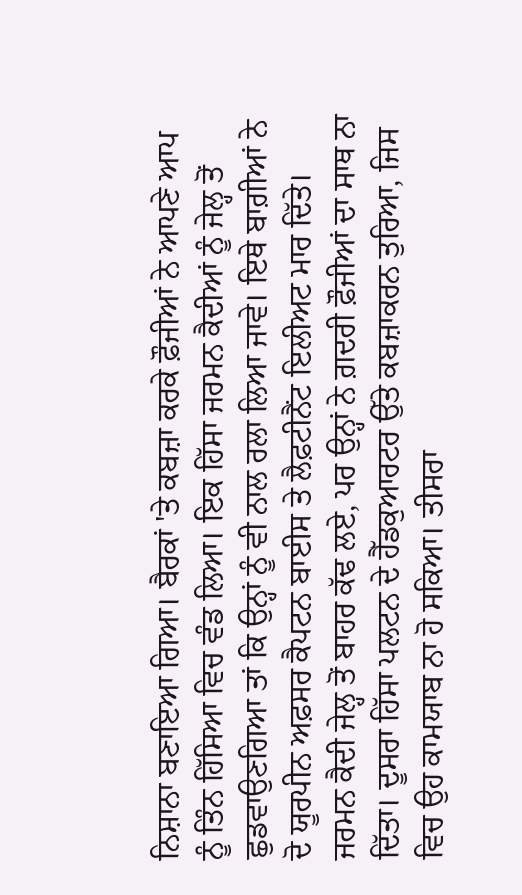ਨਿਸ਼ਾਨਾ ਬਣਾਇਆ ਗਿਆ। ਬੈਰਕਾਂ 'ਤੇ ਕਬਜ਼ਾ ਕਰਕੇ ਫ਼ੌਜੀਆਂ ਨੇ ਆਪਣੇ ਆਪ ਨੂੰ ਤਿੰਨ ਹਿੱਸਿਆ ਵਿਚ ਵੰਡ ਲਿਆ। ਇਕ ਹਿੱਸਾ ਜਰਮਨ ਕੈਦੀਆਂ ਨੂੰ ਜੇਲ੍ਹ ਤੋਂ ਛੁਡਵਾਉਣਗਿਆ ਤਾਂ ਕਿ ਉਨ੍ਹਾਂ ਨੂੰ ਵੀ ਨਾਲ ਰਲਾ ਲਿਆ ਜਾਵੇ। ਇਥੇ ਬਾਗ਼ੀਆਂ ਨੇ ਦੋ ਯੂਰਪੀਨ ਅਫ਼ਸਰ ਕੈਪਟਨ ਬਾਈਸ ਤੇ ਲੈਫ਼ਟੀਨੈਂਟ ਇਲੀਅਟ ਮਾਰ ਦਿੱਤੇ। ਜਰਮਨ ਕੈਦੀ ਜੇਲ੍ਹ ਤੋਂ ਬਾਹਰ ਕੱਢ ਲਏ, ਪਰ ਉਨ੍ਹਾਂ ਨੇ ਗ਼ਦਰੀ ਫ਼ੌਜੀਆਂ ਦਾ ਸਾਥ ਨਾ ਦਿੱਤਾ। ਦੂਸਰਾ ਹਿੱਸਾ ਪਲਟਨ ਦੇ ਹੈੱਡਕੁਆਰਟਰ ਉੱਤੇ ਕਬਜ਼ਾਕਰਨ ਤੁਰਿਆ, ਜਿਸ ਵਿਚ ਉਹ ਕਾਮਯਾਬ ਨਾ ਹੋ ਸਕਿਆ। ਤੀਸਰਾ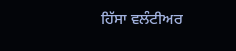ਹਿੱਸਾ ਵਲੰਟੀਅਰ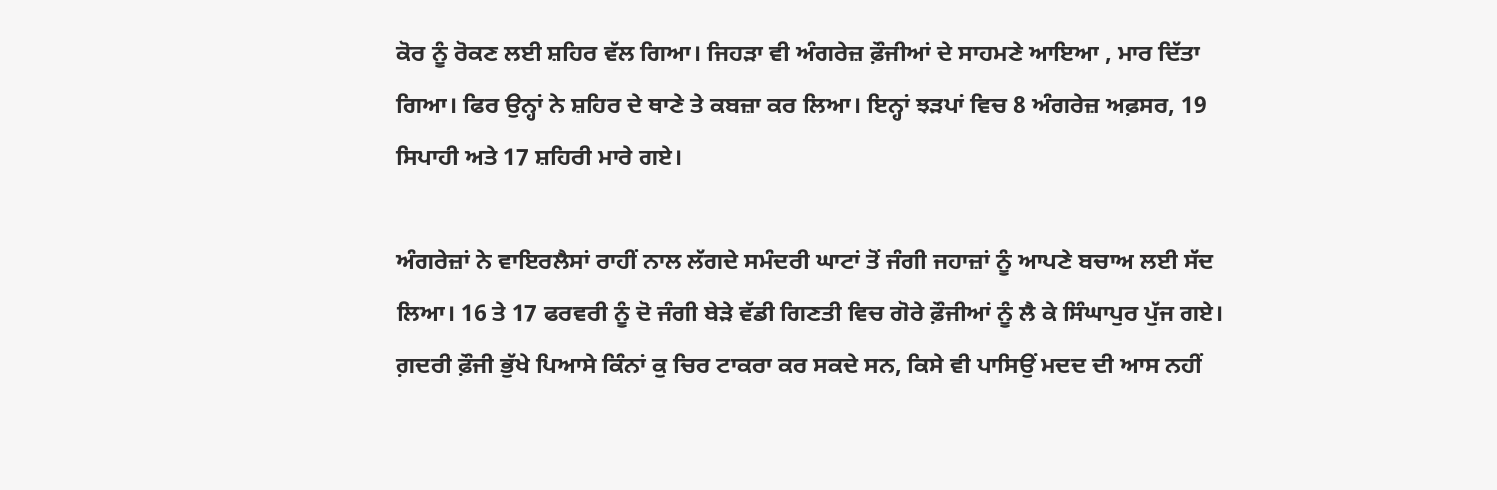ਕੋਰ ਨੂੰ ਰੋਕਣ ਲਈ ਸ਼ਹਿਰ ਵੱਲ ਗਿਆ। ਜਿਹੜਾ ਵੀ ਅੰਗਰੇਜ਼ ਫ਼ੌਜੀਆਂ ਦੇ ਸਾਹਮਣੇ ਆਇਆ , ਮਾਰ ਦਿੱਤਾ ਗਿਆ। ਫਿਰ ਉਨ੍ਹਾਂ ਨੇ ਸ਼ਹਿਰ ਦੇ ਥਾਣੇ ਤੇ ਕਬਜ਼ਾ ਕਰ ਲਿਆ। ਇਨ੍ਹਾਂ ਝੜਪਾਂ ਵਿਚ 8 ਅੰਗਰੇਜ਼ ਅਫ਼ਸਰ, 19 ਸਿਪਾਹੀ ਅਤੇ 17 ਸ਼ਹਿਰੀ ਮਾਰੇ ਗਏ।

ਅੰਗਰੇਜ਼ਾਂ ਨੇ ਵਾਇਰਲੈਸਾਂ ਰਾਹੀਂ ਨਾਲ ਲੱਗਦੇ ਸਮੰਦਰੀ ਘਾਟਾਂ ਤੋਂ ਜੰਗੀ ਜਹਾਜ਼ਾਂ ਨੂੰ ਆਪਣੇ ਬਚਾਅ ਲਈ ਸੱਦ ਲਿਆ। 16 ਤੇ 17 ਫਰਵਰੀ ਨੂੰ ਦੋ ਜੰਗੀ ਬੇੜੇ ਵੱਡੀ ਗਿਣਤੀ ਵਿਚ ਗੋਰੇ ਫ਼ੌਜੀਆਂ ਨੂੰ ਲੈ ਕੇ ਸਿੰਘਾਪੁਰ ਪੁੱਜ ਗਏ। ਗ਼ਦਰੀ ਫ਼ੌਜੀ ਭੁੱਖੇ ਪਿਆਸੇ ਕਿੰਨਾਂ ਕੁ ਚਿਰ ਟਾਕਰਾ ਕਰ ਸਕਦੇ ਸਨ, ਕਿਸੇ ਵੀ ਪਾਸਿਉਂ ਮਦਦ ਦੀ ਆਸ ਨਹੀਂ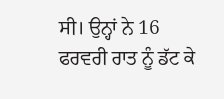ਸੀ। ਉਨ੍ਹਾਂ ਨੇ 16 ਫਰਵਰੀ ਰਾਤ ਨੂੰ ਡੱਟ ਕੇ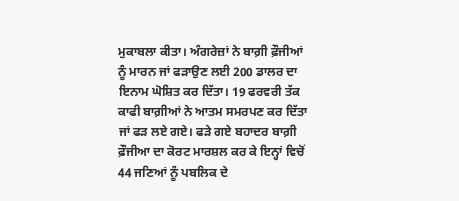ਮੁਕਾਬਲਾ ਕੀਤਾ। ਅੰਗਰੇਜ਼ਾਂ ਨੇ ਬਾਗ਼ੀ ਫ਼ੌਜੀਆਂ ਨੂੰ ਮਾਰਨ ਜਾਂ ਫੜਾਉਣ ਲਈ 200 ਡਾਲਰ ਦਾ ਇਨਾਮ ਘੋਸ਼ਿਤ ਕਰ ਦਿੱਤਾ। 19 ਫਰਵਰੀ ਤੱਕ ਕਾਫੀ ਬਾਗ਼ੀਆਂ ਨੇ ਆਤਮ ਸਮਰਪਣ ਕਰ ਦਿੱਤਾ ਜਾਂ ਫੜ ਲਏ ਗਏ। ਫੜੇ ਗਏ ਬਹਾਦਰ ਬਾਗ਼ੀ ਫ਼ੌਜੀਆ ਦਾ ਕੋਰਟ ਮਾਰਸ਼ਲ ਕਰ ਕੇ ਇਨ੍ਹਾਂ ਵਿਚੋਂ 44 ਜਣਿਆਂ ਨੂੰ ਪਬਲਿਕ ਦੇ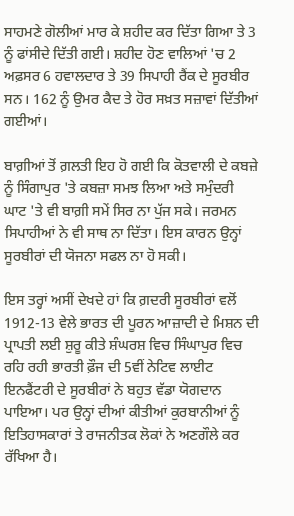ਸਾਹਮਣੇ ਗੋਲੀਆਂ ਮਾਰ ਕੇ ਸ਼ਹੀਦ ਕਰ ਦਿੱਤਾ ਗਿਆ ਤੇ 3 ਨੂੰ ਫਾਂਸੀਦੇ ਦਿੱਤੀ ਗਈ। ਸ਼ਹੀਦ ਹੋਣ ਵਾਲਿਆਂ 'ਚ 2 ਅਫ਼ਸਰ 6 ਹਵਾਲਦਾਰ ਤੇ 39 ਸਿਪਾਹੀ ਰੈਂਕ ਦੇ ਸੂਰਬੀਰ ਸਨ। 162 ਨੂੰ ਉਮਰ ਕੈਦ ਤੇ ਹੋਰ ਸਖ਼ਤ ਸਜ਼ਾਵਾਂ ਦਿੱਤੀਆਂ ਗਈਆਂ।

ਬਾਗ਼ੀਆਂ ਤੋਂ ਗ਼ਲਤੀ ਇਹ ਹੋ ਗਈ ਕਿ ਕੋਤਵਾਲੀ ਦੇ ਕਬਜ਼ੇ ਨੂੰ ਸਿੰਗਾਪੁਰ 'ਤੇ ਕਬਜ਼ਾ ਸਮਝ ਲਿਆ ਅਤੇ ਸਮੁੰਦਰੀ ਘਾਟ 'ਤੇ ਵੀ ਬਾਗ਼ੀ ਸਮੇਂ ਸਿਰ ਨਾ ਪੁੱਜ ਸਕੇ। ਜਰਮਨ ਸਿਪਾਹੀਆਂ ਨੇ ਵੀ ਸਾਥ ਨਾ ਦਿੱਤਾ। ਇਸ ਕਾਰਨ ਉਨ੍ਹਾਂ ਸੂਰਬੀਰਾਂ ਦੀ ਯੋਜਨਾ ਸਫਲ ਨਾ ਹੋ ਸਕੀ।

ਇਸ ਤਰ੍ਹਾਂ ਅਸੀਂ ਦੇਖਦੇ ਹਾਂ ਕਿ ਗ਼ਦਰੀ ਸੂਰਬੀਰਾਂ ਵਲੋਂ 1912-13 ਵੇਲੇ ਭਾਰਤ ਦੀ ਪੂਰਨ ਆਜ਼ਾਦੀ ਦੇ ਮਿਸ਼ਨ ਦੀ ਪ੍ਰਾਪਤੀ ਲਈ ਸ਼ੁਰੂ ਕੀਤੇ ਸ਼ੰਘਰਸ਼ ਵਿਚ ਸਿੰਘਾਪੁਰ ਵਿਚ ਰਹਿ ਰਹੀ ਭਾਰਤੀ ਫ਼ੌਜ ਦੀ 5ਵੀਂ ਨੇਟਿਵ ਲਾਈਟ ਇਨਫੈਂਟਰੀ ਦੇ ਸੂਰਬੀਰਾਂ ਨੇ ਬਹੁਤ ਵੱਡਾ ਯੋਗਦਾਨ ਪਾਇਆ। ਪਰ ਉਨ੍ਹਾਂ ਦੀਆਂ ਕੀਤੀਆਂ ਕੁਰਬਾਨੀਆਂ ਨੂੰ ਇਤਿਹਾਸਕਾਰਾਂ ਤੇ ਰਾਜਨੀਤਕ ਲੋਕਾਂ ਨੇ ਅਣਗੌਲੇ ਕਰ ਰੱਖਿਆ ਹੈ।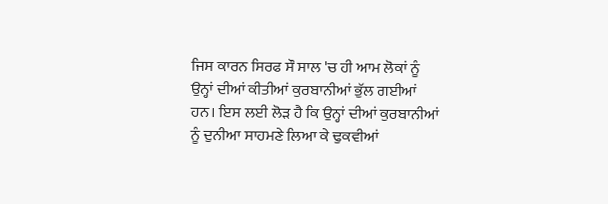ਜਿਸ ਕਾਰਨ ਸਿਰਫ ਸੌ ਸਾਲ 'ਚ ਹੀ ਆਮ ਲੋਕਾਂ ਨੂੰ ਉਨ੍ਹਾਂ ਦੀਆਂ ਕੀਤੀਆਂ ਕੁਰਬਾਨੀਆਂ ਭੁੱਲ ਗਈਆਂ ਹਨ। ਇਸ ਲਈ ਲੋੜ ਹੈ ਕਿ ਉਨ੍ਹਾਂ ਦੀਆਂ ਕੁਰਬਾਨੀਆਂ ਨੂੰ ਦੁਨੀਆ ਸਾਹਮਣੇ ਲਿਆ ਕੇ ਢੁਕਵੀਆਂ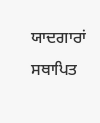ਯਾਦਗਾਰਾਂ ਸਥਾਪਿਤ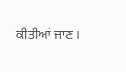ਕੀਤੀਆਂ ਜਾਣ।